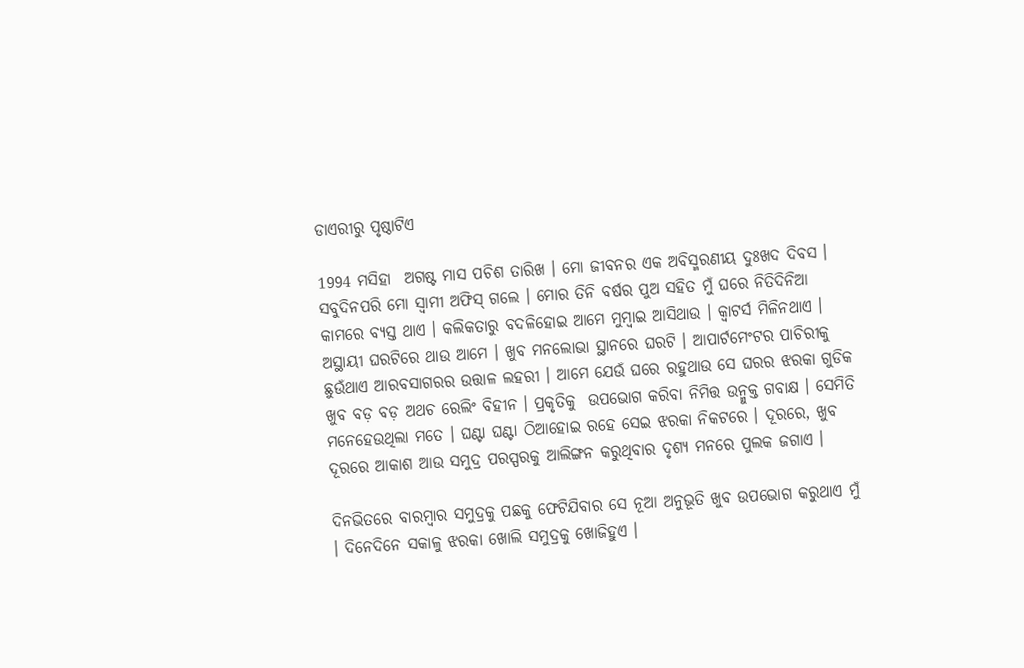ଡାଏରୀରୁ ପୃଷ୍ଠାଟିଏ

1994 ମସିହା  ଅଗଷ୍ଟ ମାସ ପଚିଶ ତାରିଖ । ମୋ ଜୀବନର ଏକ ଅବିସ୍ମରଣୀୟ ଦୁଃଖଦ ଦିବସ । ସବୁଦିନପରି ମୋ ସ୍ୱାମୀ ଅଫିସ୍ ଗଲେ । ମୋର ତିନି ବର୍ଷର ପୁଅ ସହିତ ମୁଁ ଘରେ ନିତିଦିନିଆ କାମରେ ବ୍ୟସ୍ତ ଥାଏ । କଲିକତାରୁ ବଦଳିହୋଇ ଆମେ ମୁମ୍ବାଇ ଆସିଥାଉ । କ୍ୱାଟର୍ସ ମିଳିନଥାଏ । ଅସ୍ଥାୟୀ ଘରଟିରେ ଥାଉ ଆମେ । ଖୁବ ମନଲୋଭା ସ୍ଥାନରେ ଘରଟି । ଆପାର୍ଟମେଂଟର ପାଚିରୀକୁ ଛୁଉଁଥାଏ ଆରବସାଗରର ଉତ୍ତାଳ ଲହରୀ । ଆମେ ଯେଉଁ ଘରେ ରହୁଥାଉ ସେ ଘରର ଝରକା ଗୁଡିକ ଖୁବ ବଡ଼ ବଡ଼ ଅଥଚ ରେଲିଂ ବିହୀନ । ପ୍ରକୃତିକୁ  ଉପଭୋଗ କରିବା ନିମିତ୍ତ ଉନ୍ମୁକ୍ତ ଗବାକ୍ଷ । ସେମିତି ମନେହେଉଥିଲା ମତେ । ଘଣ୍ଟା ଘଣ୍ଟା ଠିଆହୋଇ ରହେ ସେଇ ଝରକା ନିକଟରେ । ଦୂରରେ, ଖୁବ ଦୂରରେ ଆକାଶ ଆଉ ସମୁଦ୍ର ପରସ୍ପରକୁ ଆଲିଙ୍ଗନ କରୁଥିବାର ଦୃଶ୍ୟ ମନରେ ପୁଲକ ଜଗାଏ ।

ଦିନଭିତରେ ବାରମ୍ବାର ସମୁଦ୍ରକୁ ପଛକୁ ଫେଟିଯିବାର ସେ ନୂଆ ଅନୁଭୂତି ଖୁବ ଉପଭୋଗ କରୁଥାଏ ମୁଁ । ଦିନେଦିନେ ସକାଳୁ ଝରକା ଖୋଲି ସମୁଦ୍ରକୁ ଖୋଜିହୁଏ ।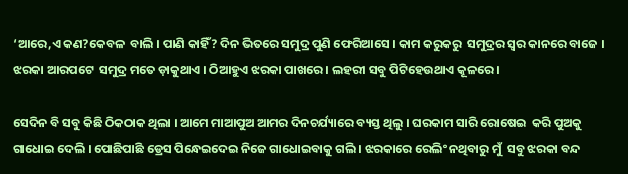‘ଆରେ,ଏ କଣ?କେବଳ  ବାଲି । ପାଣି କାହିଁ? ଦିନ ଭିତରେ ସମୁଦ୍ର ପୁଣି ଫେରିଆସେ । କାମ କରୁକରୁ  ସମୁଦ୍ରର ସ୍ୱର କାନରେ ବାଜେ । ଝରକା ଆରପଟେ  ସମୁଦ୍ର ମତେ ଡ଼ାକୁଥାଏ । ଠିଆହୁଏ ଝରକା ପାଖରେ । ଲହରୀ ସବୁ ପିଟିହେଉଥାଏ କୂଳରେ ।

ସେଦିନ ବି ସବୁ କିଛି ଠିକଠାକ ଥିଲା । ଆମେ ମାଆପୁଅ ଆମର ଦିନଚର୍ଯ୍ୟାରେ ବ୍ୟସ୍ତ ଥିଲୁ । ଘରକାମ ସାରି ରୋଷେଇ  କରି ପୁଅକୁ ଗାଧୋଇ ଦେଲି । ପୋଛିପାଛି ଡ୍ରେସ ପିନ୍ଧେଇଦେଇ ନିଜେ ଗାଧୋଇବାକୁ ଗଲି । ଝରକାରେ ରେଲିଂ ନଥିବାରୁ ମୁଁ  ସବୁ ଝରକା ବନ୍ଦ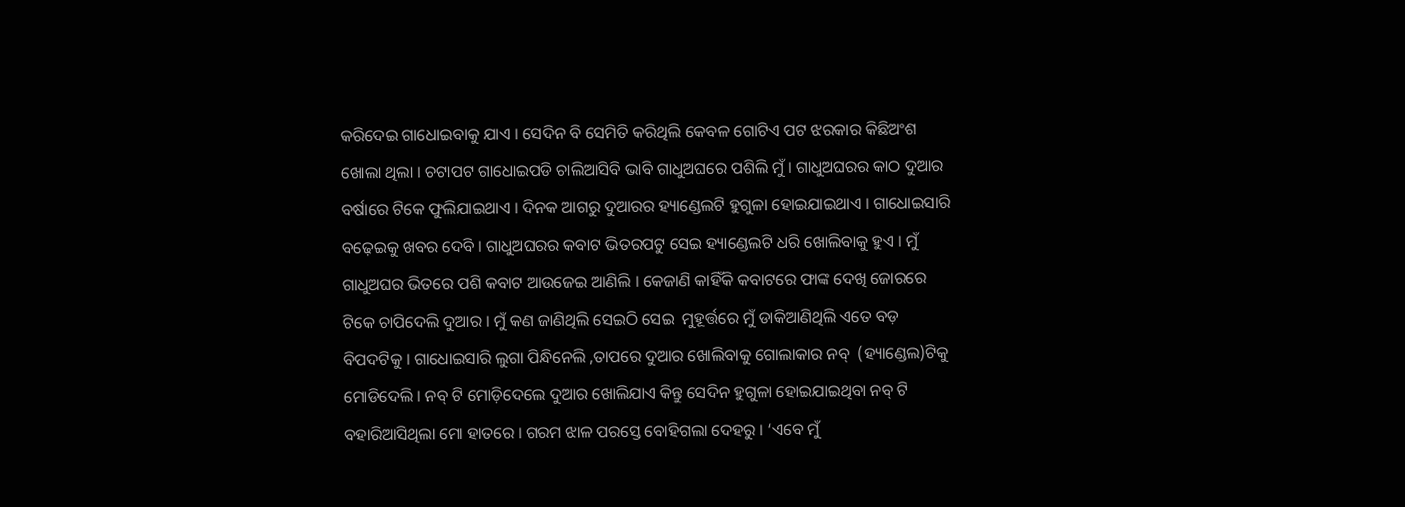କରିଦେଇ ଗାଧୋଇବାକୁ ଯାଏ । ସେଦିନ ବି ସେମିତି କରିଥିଲି କେବଳ ଗୋଟିଏ ପଟ ଝରକାର କିଛିଅଂଶ ଖୋଲା ଥିଲା । ଚଟାପଟ ଗାଧୋଇପଡି ଚାଲିଆସିବି ଭାବି ଗାଧୁଅଘରେ ପଶିଲି ମୁଁ । ଗାଧୁଅଘରର କାଠ ଦୁଆର ବର୍ଷାରେ ଟିକେ ଫୁଲିଯାଇଥାଏ । ଦିନକ ଆଗରୁ ଦୁଆରର ହ୍ୟାଣ୍ଡେଲଟି ହୁଗୁଳା ହୋଇଯାଇଥାଏ । ଗାଧୋଇସାରି ବଢ଼େଇକୁ ଖବର ଦେବି । ଗାଧୁଅଘରର କବାଟ ଭିତରପଟୁ ସେଇ ହ୍ୟାଣ୍ଡେଲଟି ଧରି ଖୋଲିବାକୁ ହୁଏ । ମୁଁ ଗାଧୁଅଘର ଭିତରେ ପଶି କବାଟ ଆଉଜେଇ ଆଣିଲି । କେଜାଣି କାହିଁକି କବାଟରେ ଫାଙ୍କ ଦେଖି ଜୋରରେ ଟିକେ ଚାପିଦେଲି ଦୁଆର । ମୁଁ କଣ ଜାଣିଥିଲି ସେଇଠି ସେଇ  ମୁହୂର୍ତ୍ତରେ ମୁଁ ଡାକିଆଣିଥିଲି ଏତେ ବଡ଼ ବିପଦଟିକୁ । ଗାଧୋଇସାରି ଲୁଗା ପିନ୍ଧିନେଲି ,ତାପରେ ଦୁଆର ଖୋଲିବାକୁ ଗୋଲାକାର ନବ୍  (ହ୍ୟାଣ୍ଡେଲ)ଟିକୁ ମୋଡିଦେଲି । ନବ୍ ଟି ମୋଡ଼ିଦେଲେ ଦୁଆର ଖୋଲିଯାଏ କିନ୍ତୁ ସେଦିନ ହୁଗୁଳା ହୋଇଯାଇଥିବା ନବ୍ ଟି ବହାରିଆସିଥିଲା ମୋ ହାତରେ । ଗରମ ଝାଳ ପରସ୍ତେ ବୋହିଗଲା ଦେହରୁ । ‘ଏବେ ମୁଁ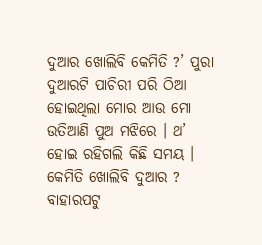ଦୁଆର ଖୋଲିବି କେମିତି ?’ ପୁରା ଦୁଆରଟି ପାଚିରୀ ପରି ଠିଆ ହୋଇଥିଲା ମୋର ଆଉ ମୋ ଉତିଆଣି ପୁଅ ମଝିରେ । ଥ’ ହୋଇ ରହିଗଲି କିଛି ସମୟ । କେମିତି ଖୋଲିବି ଦୁଆର ? ବାହାରପଟୁ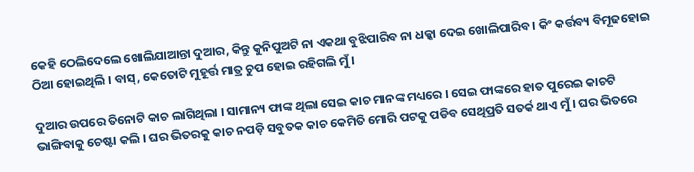କେହି ଠେଲିଦେଲେ ଖୋଲିଯାଆନ୍ତା ଦୁଆର, କିନ୍ତୁ କୁନିପୁଅଟି ନା ଏକଥା ବୁଝିପାରିବ ନା ଧକ୍କା ଦେଇ ଖୋଲିପାରିବ । କିଂ କର୍ତ୍ତବ୍ୟ ବିମୂଢହୋଇ ଠିଆ ହୋଇଥିଲି । ବାସ୍, କେତୋଟି ମୁହୂର୍ତ୍ତ ମାତ୍ର ଚୁପ ହୋଇ ରହିଗଲି ମୁଁ ।

ଦୁଆର ଉପରେ ତିନୋଟି କାଚ ଲାଗିଥିଲା । ସାମାନ୍ୟ ଫାଙ୍କ ଥିଲା ସେଇ କାଚ ମାନଙ୍କ ମଧ୍ୟରେ । ସେଇ ଫାଙ୍କରେ ହାତ ପୁରେଇ କାଚଟି ଭାଙ୍ଗିବାକୁ ଚେଷ୍ଟା କଲି । ଘର ଭିତରକୁ କାଚ ନପଡ଼ି ସବୁତକ କାଚ କେମିତି ମୋରି ପଟକୁ ପଡିବ ସେଥିପ୍ରତି ସତର୍କ ଥାଏ ମୁଁ । ଘର ଭିତରେ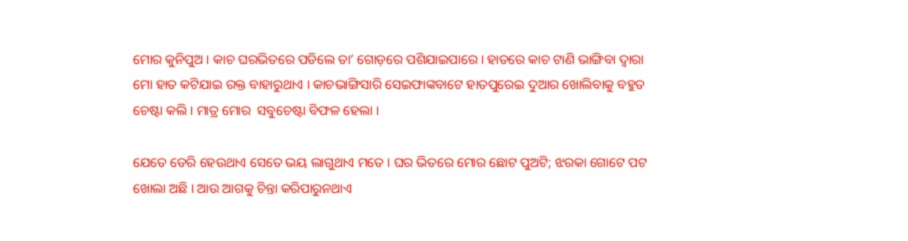ମୋର କୁନିପୁଅ । କାଚ ଘରଭିତରେ ପଡିଲେ ତା’ ଗୋଡ଼ରେ ପଶିଯାଇପାରେ । ହାତରେ କାଚ ଟାଣି ଭାଙ୍ଗିବା ଦ୍ୱାରା ମୋ ହାତ କଟିଯାଇ ରକ୍ତ ବାହାରୁଥାଏ । କାଚଭାଙ୍ଗିସାରି ସେଇଫାଙ୍କବାଟେ ହାତପୁରେଇ ଦୁଆର ଖୋଲିବାକୁ ବହୁତ ଚେଷ୍ଟା କଲି । ମାତ୍ର ମୋର  ସବୁଚେଷ୍ଟା ବିଫଳ ହେଲା ।

ଯେତେ ଡେରି ହେଉଥାଏ ସେତେ ଭୟ ଲାଗୁଥାଏ ମତେ । ଘର ଭିତରେ ମୋର ଛୋଟ ପୁଅଟି; ଝରକା ଗୋଟେ ପଟ ଖୋଲା ଅଛି । ଆଉ ଆଗକୁ ଚିନ୍ତା କରିପାରୁନଥାଏ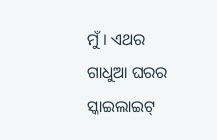ମୁଁ । ଏଥର ଗାଧୁଆ ଘରର ସ୍କାଇଲାଇଟ୍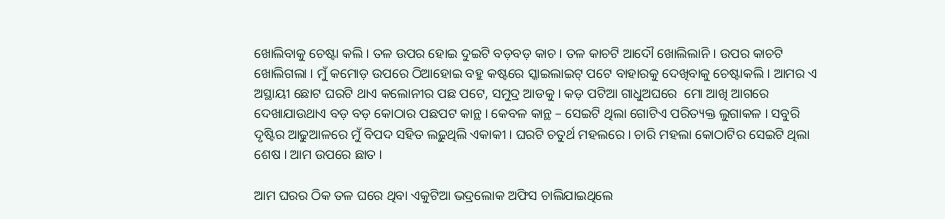ଖୋଲିବାକୁ ଚେଷ୍ଟା କଲି । ତଳ ଉପର ହୋଇ ଦୁଇଟି ବଡ଼ବଡ଼ କାଚ । ତଳ କାଚଟି ଆଦୌ ଖୋଲିଲାନି । ଉପର କାଚଟି ଖୋଲିଗଲା । ମୁଁ କମୋଡ଼ ଉପରେ ଠିଆହୋଇ ବହୁ କଷ୍ଟରେ ସ୍କାଇଲାଇଟ୍ ପଟେ ବାହାରକୁ ଦେଖିବାକୁ ଚେଷ୍ଟାକଲି । ଆମର ଏ ଅସ୍ଥାୟୀ ଛୋଟ ଘରଟି ଥାଏ କଲୋନୀର ପଛ ପଟେ, ସମୁଦ୍ର ଆଡକୁ । କଡ଼ ପଟିଆ ଗାଧୁଅଘରେ  ମୋ ଆଖି ଆଗରେ ଦେଖାଯାଉଥାଏ ବଡ଼ ବଡ଼ କୋଠାର ପଛପଟ କାନ୍ଥ । କେବଳ କାନ୍ଥ – ସେଇଟି ଥିଲା ଗୋଟିଏ ପରିତ୍ୟକ୍ତ ଲୁଗାକଳ । ସବୁରି ଦୃଷ୍ଟିର ଆଢୁଆଳରେ ମୁଁ ବିପଦ ସହିତ ଲଢ଼ୁଥିଲି ଏକାକୀ । ଘରଟି ଚତୁର୍ଥ ମହଲରେ । ଚାରି ମହଲା କୋଠାଟିର ସେଇଟି ଥିଲା ଶେଷ । ଆମ ଉପରେ ଛାତ ।

ଆମ ଘରର ଠିକ ତଳ ଘରେ ଥିବା ଏକୁଟିଆ ଭଦ୍ରଲୋକ ଅଫିସ ଚାଲିଯାଇଥିଲେ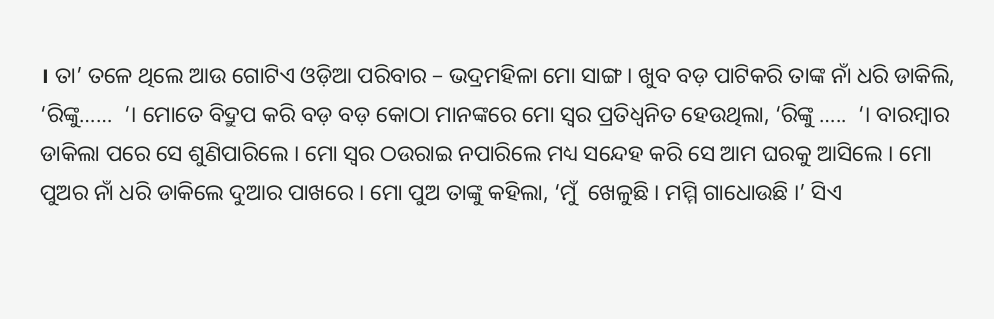। ତା’ ତଳେ ଥିଲେ ଆଉ ଗୋଟିଏ ଓଡ଼ିଆ ପରିବାର – ଭଦ୍ରମହିଳା ମୋ ସାଙ୍ଗ । ଖୁବ ବଡ଼ ପାଟିକରି ତାଙ୍କ ନାଁ ଧରି ଡାକିଲି, ‘ରିଙ୍କୁ……  ‘। ମୋତେ ବିଦ୍ରୁପ କରି ବଡ଼ ବଡ଼ କୋଠା ମାନଙ୍କରେ ମୋ ସ୍ୱର ପ୍ରତିଧ୍ଵନିତ ହେଉଥିଲା, ‘ରିଙ୍କୁ …..  ‘। ବାରମ୍ବାର ଡାକିଲା ପରେ ସେ ଶୁଣିପାରିଲେ । ମୋ ସ୍ୱର ଠଉରାଇ ନପାରିଲେ ମଧ୍ୟ ସନ୍ଦେହ କରି ସେ ଆମ ଘରକୁ ଆସିଲେ । ମୋ ପୁଅର ନାଁ ଧରି ଡାକିଲେ ଦୁଆର ପାଖରେ । ମୋ ପୁଅ ତାଙ୍କୁ କହିଲା, ‘ମୁଁ  ଖେଳୁଛି । ମମ୍ମି ଗାଧୋଉଛି ।’ ସିଏ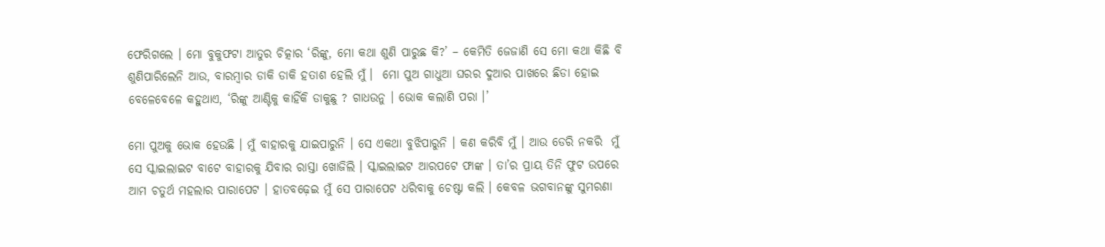ଫେରିଗଲେ । ମୋ ବୁକୁଫଟା ଆତୁର ଚିତ୍କାର ‘ରିଙ୍କୁ, ମୋ କଥା ଶୁଣି ପାରୁଛ କି?’ – କେମିତି ଜେଜାଣି ସେ ମୋ କଥା କିଛି ବି  ଶୁଣିପାରିଲେନି ଆଉ, ବାରମ୍ବାର ଡାକି ଡାକି ହତାଶ ହେଲି ମୁଁ ।  ମୋ ପୁଅ ଗାଧୁଆ ଘରର ଦୁଆର ପାଖରେ ଛିଡା ହୋଇ ବେଳେବେଳେ କହୁଥାଏ, ‘ରିଙ୍କୁ ଆଣ୍ଟିକୁ କାହିଁକି ଡାକୁଛୁ ? ଗାଧଉନୁ । ଭୋକ କଲାଣି ପରା ।’

ମୋ ପୁଅକୁ ଭୋକ ହେଉଛି । ମୁଁ ବାହାରକୁ ଯାଇପାରୁନି । ସେ ଏକଥା ବୁଝିପାରୁନି । କଣ କରିବି ମୁଁ । ଆଉ ଡେରି ନକରି  ମୁଁ ସେ ସ୍କାଇଲାଇଟ ବାଟେ ବାହାରକୁ ଯିବାର ରାସ୍ତା ଖୋଜିଲି । ସ୍କାଇଲାଇଟ ଆରପଟେ ଫାଙ୍କ । ତା’ର ପ୍ରାୟ ତିନି ଫୁଟ ଉପରେ  ଆମ ଚତୁର୍ଥ ମହଲାର ପାରାପେଟ । ହାତବଢ଼େଇ ମୁଁ ସେ ପାରାପେଟ ଧରିବାକୁ ଚେଷ୍ଟା କଲି । କେବଳ ଭଗବାନଙ୍କୁ ସୁମରଣା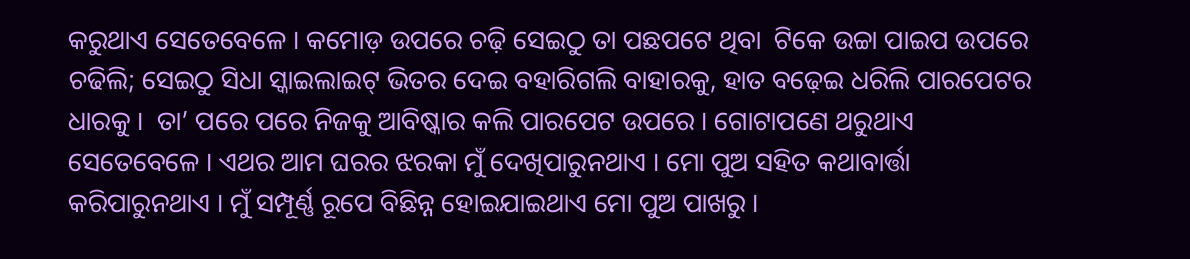କରୁଥାଏ ସେତେବେଳେ । କମୋଡ଼ ଉପରେ ଚଢ଼ି ସେଇଠୁ ତା ପଛପଟେ ଥିବା  ଟିକେ ଉଚ୍ଚା ପାଇପ ଉପରେ ଚଢିଲି; ସେଇଠୁ ସିଧା ସ୍କାଇଲାଇଟ୍ ଭିତର ଦେଇ ବହାରିଗଲି ବାହାରକୁ, ହାତ ବଢ଼େଇ ଧରିଲି ପାରପେଟର ଧାରକୁ ।  ତା’ ପରେ ପରେ ନିଜକୁ ଆବିଷ୍କାର କଲି ପାରପେଟ ଉପରେ । ଗୋଟାପଣେ ଥରୁଥାଏ ସେତେବେଳେ । ଏଥର ଆମ ଘରର ଝରକା ମୁଁ ଦେଖିପାରୁନଥାଏ । ମୋ ପୁଅ ସହିତ କଥାବାର୍ତ୍ତା କରିପାରୁନଥାଏ । ମୁଁ ସମ୍ପୂର୍ଣ୍ଣ ରୂପେ ବିଛିନ୍ନ ହୋଇଯାଇଥାଏ ମୋ ପୁଅ ପାଖରୁ ।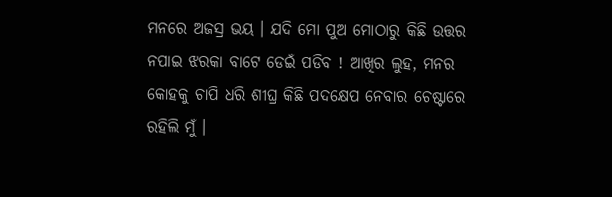ମନରେ ଅଜସ୍ର ଭୟ । ଯଦି ମୋ ପୁଅ ମୋଠାରୁ କିଛି ଉତ୍ତର ନପାଇ ଝରକା ବାଟେ ଡେଇଁ ପଡିବ ! ଆଖିର ଲୁହ, ମନର କୋହକୁ ଚାପି ଧରି ଶୀଘ୍ର କିଛି ପଦକ୍ଷେପ ନେବାର ଚେଷ୍ଟାରେ ରହିଲି ମୁଁ ।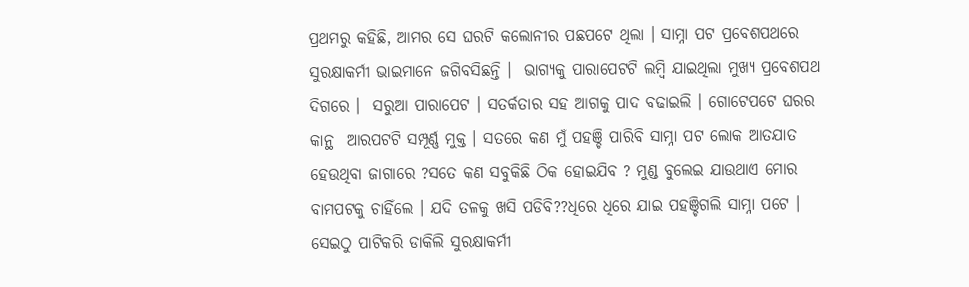ପ୍ରଥମରୁ କହିଛି, ଆମର ସେ ଘରଟି କଲୋନୀର ପଛପଟେ ଥିଲା । ସାମ୍ନା ପଟ ପ୍ରବେଶପଥରେ ସୁରକ୍ଷାକର୍ମୀ ଭାଇମାନେ ଜଗିବସିଛନ୍ତି ।  ଭାଗ୍ୟକୁ ପାରାପେଟଟି ଲମ୍ବି ଯାଇଥିଲା ମୁଖ୍ୟ ପ୍ରବେଶପଥ ଦିଗରେ ।  ସରୁଆ ପାରାପେଟ । ସତର୍କତାର ସହ ଆଗକୁ ପାଦ ବଢାଇଲି । ଗୋଟେପଟେ ଘରର କାନ୍ଥ  ଆରପଟଟି ସମ୍ପୂର୍ଣ୍ଣ ମୁକ୍ତ । ସତରେ କଣ ମୁଁ ପହଞ୍ଚି ପାରିବି ସାମ୍ନା ପଟ ଲୋକ ଆତଯାତ ହେଉଥିବା ଜାଗାରେ ?ସତେ କଣ ସବୁକିଛି ଠିକ ହୋଇଯିବ ? ମୁଣ୍ଡ ବୁଲେଇ ଯାଉଥାଏ ମୋର ବାମପଟକୁ ଚାହିଁଲେ । ଯଦି ତଳକୁ ଖସି ପଡିବି??ଧିରେ ଧିରେ ଯାଇ ପହଞ୍ଚିଗଲି ସାମ୍ନା ପଟେ । ସେଇଠୁ ପାଟିକରି ଡାକିଲି ସୁରକ୍ଷାକର୍ମୀ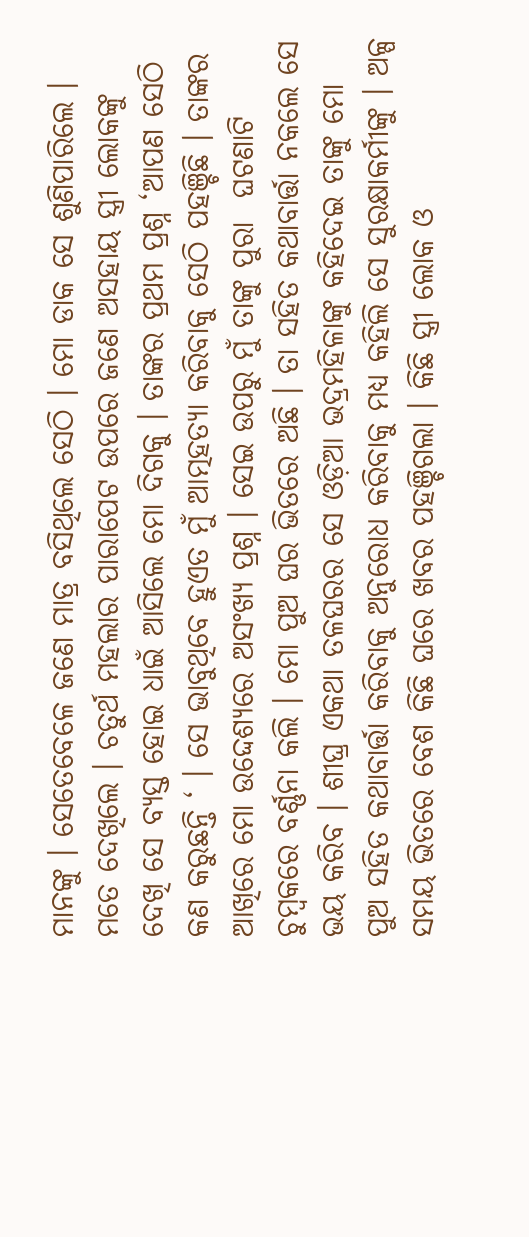ମାନଙ୍କୁ । ସେତେବେଳେ ଜଣେ ମାତ୍ର ବସିଥିଲେ ସେଠି । ମୋ ଡାକ ସେ ଶୁଣିପାରିଲେ । ମତେ ଦେଖିଲେ । ଚତୁର୍ଥ ମହଲାର ପାରାପେଟ ଉପରେ ଜଣେ ଅସହାୟ ସ୍ତ୍ରୀ ଲୋକଙ୍କୁ ଦେଖି ସେ ବ୍ୟସ୍ତ ହୋଇ ଧାଇଁ ଆସିଲେ ମୋ ଦିଗକୁ । ତାଙ୍କର ପ୍ରଥମ ପ୍ରଶ୍ନ ‘ଆପଣ ସେଠି କଣ କରୁଛନ୍ତି ‘ । ସେ ଭାବୁଥିବେ ହୁଏତ ମୁଁ ଆତ୍ମହତ୍ୟା କରିବାକୁ ସେଠି ପହଞ୍ଚିଛି । ତାଙ୍କର ଆଖିରେ ମୋ ଉଦ୍ଦେଶ୍ୟରେ ଅସଂଖ୍ୟ ପ୍ରଶ୍ନ । ସେଇ ଉପରୁ ମୁଁ ତାଙ୍କୁ ପୁରା  ଘଟଣାଟି ଚୁମ୍ବକରେ ବର୍ଣ୍ଣନା କଲି । ମୋ ପୁଅ ଘର ଭିତରେ ଅଛି । ତା ସହିତ କଥାବାର୍ତ୍ତା ନକଲେ ସେ ଭୟ କରିବ । ଶୀଘ୍ର ଏକଥା ତଳଘରର ସେ ଓଡ଼ିଆ ଭଦ୍ରମହିଳାଙ୍କୁ କହିଦେଇ ତାଙ୍କୁ ମୋ ପୁଅ ସହିତ କଥାବାର୍ତ୍ତା କରିବାକୁ ଅନୁରୋଧ କରିବାକୁ ମଧ୍ୟ କହିଲି ସେ ସୁରକ୍ଷାକର୍ମୀଙ୍କୁ । ଅଳ୍ପ ସମୟ ଭିତରେ ବେଶ କିଛି ଘରେ ଖବର ପହଞ୍ଚିଗଲା । କିଛି ସ୍ତ୍ରୀ ଲୋକ ଓ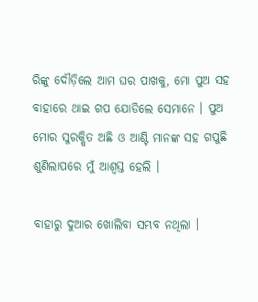ରିଙ୍କୁ ଦୌଡ଼ିଲେ ଆମ ଘର ପାଖକୁ, ମୋ ପୁଅ ସହ ବାହାରେ ଥାଇ ଗପ ଯୋଡିଲେ ସେମାନେ । ପୁଅ ମୋର ସୁରକ୍ଷିତ ଅଛି ଓ ଆଣ୍ଟି ମାନଙ୍କ ସହ ଗପୁଛି ଶୁଣିଲାପରେ ମୁଁ ଆଶ୍ୱସ୍ତ ହେଲି ।

ବାହାରୁ ଦୁଆର ଖୋଲିବା ସମ୍ଭବ ନଥିଲା ।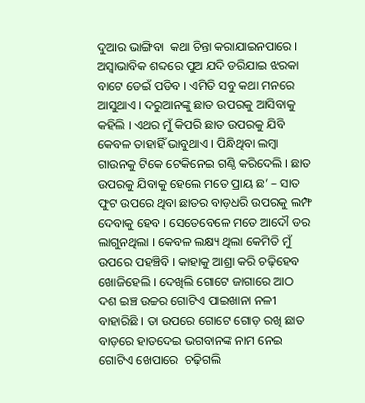ଦୁଆର ଭାଙ୍ଗିବା  କଥା ଚିନ୍ତା କରାଯାଇନପାରେ । ଅସ୍ୱାଭାବିକ ଶବ୍ଦରେ ପୁଅ ଯଦି ଡରିଯାଇ ଝରକା ବାଟେ ଡେଇଁ ପଡିବ । ଏମିତି ସବୁ କଥା ମନରେ ଆସୁଥାଏ । ଦରୁଆନଙ୍କୁ ଛାତ ଉପରକୁ ଆସିବାକୁ କହିଲି । ଏଥର ମୁଁ କିପରି ଛାତ ଉପରକୁ ଯିବି କେବଳ ତାହାହିଁ ଭାବୁଥାଏ । ପିନ୍ଧିଥିବା ଲମ୍ବା ଗାଉନକୁ ଟିକେ ଟେକିନେଇ ଗଣ୍ଠି କରିଦେଲି । ଛାତ ଉପରକୁ ଯିବାକୁ ହେଲେ ମତେ ପ୍ରାୟ ଛ’ – ସାତ ଫୁଟ ଉପରେ ଥିବା ଛାତର ବାଡ଼ଧରି ଉପରକୁ ଲମ୍ଫ ଦେବାକୁ ହେବ । ସେତେବେଳେ ମତେ ଆଦୌ ଡର ଲାଗୁନଥିଲା । କେବଳ ଲକ୍ଷ୍ୟ ଥିଲା କେମିତି ମୁଁ ଉପରେ ପହଞ୍ଚିବି । କାହାକୁ ଆଶ୍ରା କରି ଚଢ଼ିହେବ ଖୋଜିହେଲି । ଦେଖିଲି ଗୋଟେ ଜାଗାରେ ଆଠ ଦଶ ଇଞ୍ଚ ଉଚ୍ଚର ଗୋଟିଏ ପାଇଖାନା ନଳୀ ବାହାରିଛି । ତା ଉପରେ ଗୋଟେ ଗୋଡ଼ ରଖି ଛାତ ବାଡ଼ରେ ହାତଦେଇ ଭଗବାନଙ୍କ ନାମ ନେଇ  ଗୋଟିଏ ଖେପାରେ  ଚଢ଼ିଗଲି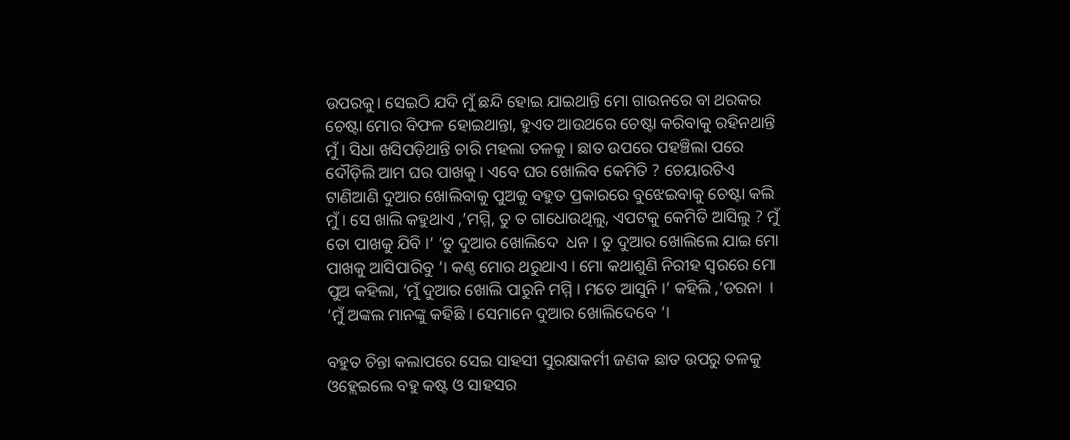ଉପରକୁ। ସେଇଠି ଯଦି ମୁଁ ଛନ୍ଦି ହୋଇ ଯାଇଥାନ୍ତି ମୋ ଗାଉନରେ ବା ଥରକର ଚେଷ୍ଟା ମୋର ବିଫଳ ହୋଇଥାନ୍ତା, ହୁଏତ ଆଉଥରେ ଚେଷ୍ଟା କରିବାକୁ ରହିନଥାନ୍ତି ମୁଁ । ସିଧା ଖସିପଡ଼ିଥାନ୍ତି ଚାରି ମହଲା ତଳକୁ । ଛାତ ଉପରେ ପହଞ୍ଚିଲା ପରେ ଦୌଡ଼ିଲି ଆମ ଘର ପାଖକୁ । ଏବେ ଘର ଖୋଲିବ କେମିତି ? ଚେୟାରଟିଏ ଟାଣିଆଣି ଦୁଆର ଖୋଲିବାକୁ ପୁଅକୁ ବହୁତ ପ୍ରକାରରେ ବୁଝେଇବାକୁ ଚେଷ୍ଟା କଲି ମୁଁ । ସେ ଖାଲି କହୁଥାଏ ,’ମମ୍ମି, ତୁ ତ ଗାଧୋଉଥିଲୁ, ଏପଟକୁ କେମିତି ଆସିଲୁ ? ମୁଁ ତୋ ପାଖକୁ ଯିବି ।’ ‘ତୁ ଦୁଆର ଖୋଲିଦେ  ଧନ । ତୁ ଦୁଆର ଖୋଲିଲେ ଯାଇ ମୋ ପାଖକୁ ଆସିପାରିବୁ ‘। କଣ୍ଠ ମୋର ଥରୁଥାଏ । ମୋ କଥାଶୁଣି ନିରୀହ ସ୍ୱରରେ ମୋ ପୁଅ କହିଲା, ‘ମୁଁ ଦୁଆର ଖୋଲି ପାରୁନି ମମ୍ମି । ମତେ ଆସୁନି ।’ କହିଲି ,’ଡରନା  । ‘ମୁଁ ଅଙ୍କଲ ମାନଙ୍କୁ କହିଛି । ସେମାନେ ଦୁଆର ଖୋଲିଦେବେ ‘।

ବହୁତ ଚିନ୍ତା କଲାପରେ ସେଇ ସାହସୀ ସୁରକ୍ଷାକର୍ମୀ ଜଣକ ଛାତ ଉପରୁ ତଳକୁ ଓହ୍ଲେଇଲେ ବହୁ କଷ୍ଟ ଓ ସାହସର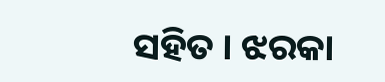ସହିତ । ଝରକା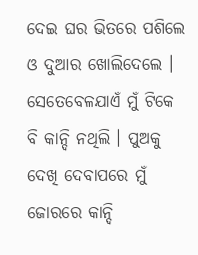ଦେଇ ଘର ଭିତରେ ପଶିଲେ ଓ ଦୁଆର ଖୋଲିଦେଲେ । ସେତେବେଳଯାଏଁ ମୁଁ ଟିକେ ବି କାନ୍ଦି ନଥିଲି । ପୁଅକୁ ଦେଖି ଦେବାପରେ ମୁଁ ଜୋରରେ କାନ୍ଦି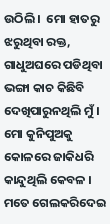ଉଠିଲି ।  ମୋ ହାତରୁ ଝରୁଥିବା ରକ୍ତ, ଗାଧୁଅଘରେ ପଡିଥିବା ଭଙ୍ଗା କାଚ କିଛିବି ଦେଖିପାରୁନଥିଲି ମୁଁ ।  ମୋ କୁନିପୁଅକୁ କୋଳରେ ଜାକିଧରି କାନ୍ଦୁଥିଲି କେବଳ । ମତେ ଗେଲକରିଦେଇ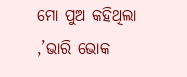ମୋ ପୁଅ କହିଥିଲା ,’ଭାରି ଭୋକ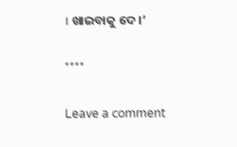। ଖାଇବାକୁ ଦେ ।’

****

Leave a comment